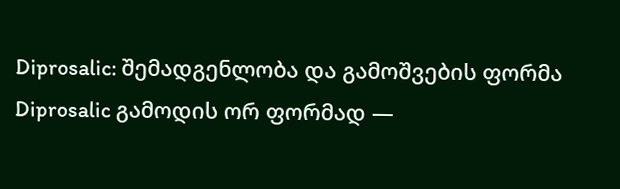Diprosalic: შემადგენლობა და გამოშვების ფორმა
Diprosalic გამოდის ორ ფორმად —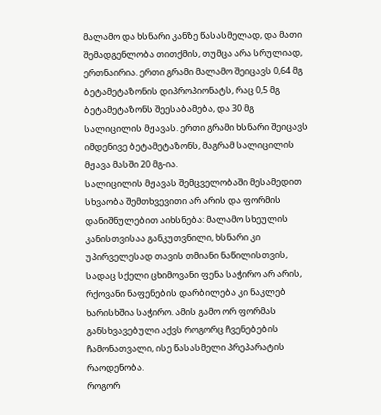მალამო და ხსნარი კანზე წასასმელად, და მათი შემადგენლობა თითქმის, თუმცა არა სრულიად, ერთნაირია. ერთი გრამი მალამო შეიცავს 0,64 მგ ბეტამეტაზონის დიპროპიონატს, რაც 0,5 მგ ბეტამეტაზონს შეესაბამება, და 30 მგ სალიცილის მჟავას. ერთი გრამი ხსნარი შეიცავს იმდენივე ბეტამეტაზონს, მაგრამ სალიცილის მჟავა მასში 20 მგ-ია.
სალიცილის მჟავას შემცველობაში მესამედით სხვაობა შემთხვევითი არ არის და ფორმის დანიშნულებით აიხსნება: მალამო სხეულის კანისთვისაა განკუთვნილი, ხსნარი კი უპირველესად თავის თმიანი ნაწილისთვის, სადაც სქელი ცხიმოვანი ფენა საჭირო არ არის, რქოვანი ნაფენების დარბილება კი ნაკლებ ხარისხშია საჭირო. ამის გამო ორ ფორმას განსხვავებული აქვს როგორც ჩვენებების ჩამონათვალი, ისე წასასმელი პრეპარატის რაოდენობა.
როგორ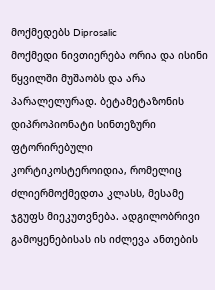მოქმედებს Diprosalic
მოქმედი ნივთიერება ორია და ისინი წყვილში მუშაობს და არა პარალელურად. ბეტამეტაზონის დიპროპიონატი სინთეზური ფტორირებული კორტიკოსტეროიდია, რომელიც ძლიერმოქმედთა კლასს, მესამე ჯგუფს მიეკუთვნება. ადგილობრივი გამოყენებისას ის იძლევა ანთების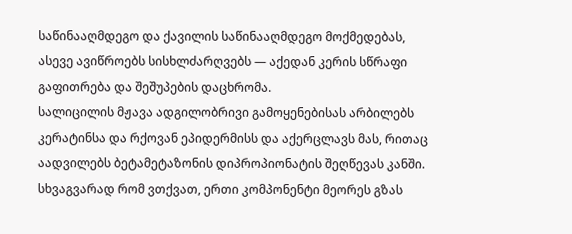საწინააღმდეგო და ქავილის საწინააღმდეგო მოქმედებას, ასევე ავიწროებს სისხლძარღვებს — აქედან კერის სწრაფი გაფითრება და შეშუპების დაცხრომა.
სალიცილის მჟავა ადგილობრივი გამოყენებისას არბილებს კერატინსა და რქოვან ეპიდერმისს და აქერცლავს მას, რითაც აადვილებს ბეტამეტაზონის დიპროპიონატის შეღწევას კანში. სხვაგვარად რომ ვთქვათ, ერთი კომპონენტი მეორეს გზას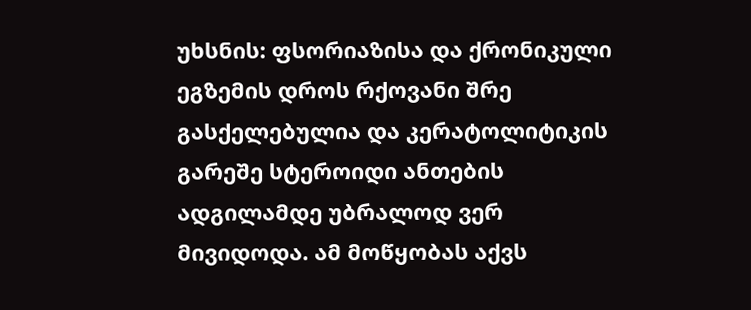უხსნის: ფსორიაზისა და ქრონიკული ეგზემის დროს რქოვანი შრე გასქელებულია და კერატოლიტიკის გარეშე სტეროიდი ანთების ადგილამდე უბრალოდ ვერ მივიდოდა. ამ მოწყობას აქვს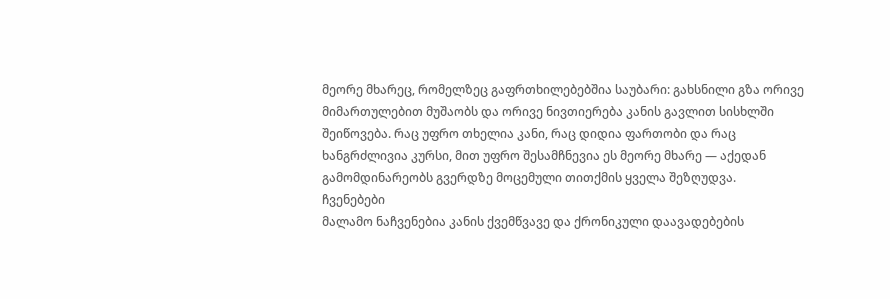მეორე მხარეც, რომელზეც გაფრთხილებებშია საუბარი: გახსნილი გზა ორივე მიმართულებით მუშაობს და ორივე ნივთიერება კანის გავლით სისხლში შეიწოვება. რაც უფრო თხელია კანი, რაც დიდია ფართობი და რაც ხანგრძლივია კურსი, მით უფრო შესამჩნევია ეს მეორე მხარე — აქედან გამომდინარეობს გვერდზე მოცემული თითქმის ყველა შეზღუდვა.
ჩვენებები
მალამო ნაჩვენებია კანის ქვემწვავე და ქრონიკული დაავადებების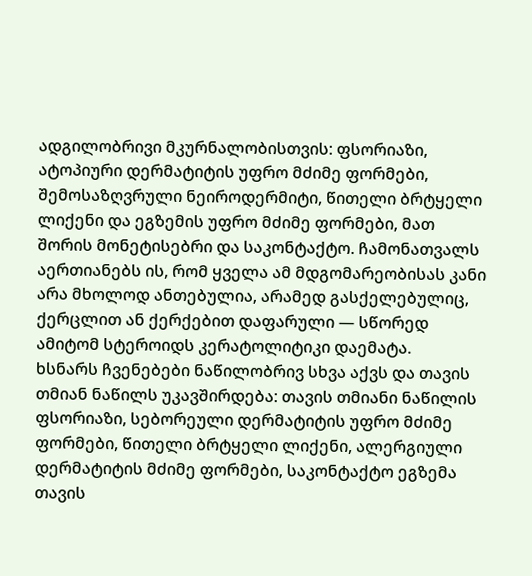ადგილობრივი მკურნალობისთვის: ფსორიაზი, ატოპიური დერმატიტის უფრო მძიმე ფორმები, შემოსაზღვრული ნეიროდერმიტი, წითელი ბრტყელი ლიქენი და ეგზემის უფრო მძიმე ფორმები, მათ შორის მონეტისებრი და საკონტაქტო. ჩამონათვალს აერთიანებს ის, რომ ყველა ამ მდგომარეობისას კანი არა მხოლოდ ანთებულია, არამედ გასქელებულიც, ქერცლით ან ქერქებით დაფარული — სწორედ ამიტომ სტეროიდს კერატოლიტიკი დაემატა.
ხსნარს ჩვენებები ნაწილობრივ სხვა აქვს და თავის თმიან ნაწილს უკავშირდება: თავის თმიანი ნაწილის ფსორიაზი, სებორეული დერმატიტის უფრო მძიმე ფორმები, წითელი ბრტყელი ლიქენი, ალერგიული დერმატიტის მძიმე ფორმები, საკონტაქტო ეგზემა თავის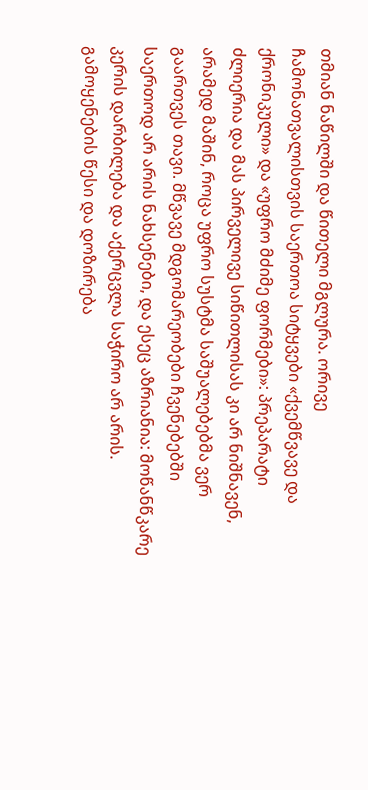თმიან ნაწილში და წითელი მგლურა. ორივე ჩამონათვალისთვის საერთოა სიტყვები «ქვემწვავე და ქრონიკული» და «უფრო მძიმე ფორმები»: პრეპარატი ძლიერია და მას პირველივე სიწითლისას კი არ ნიშნავენ, არამედ მაშინ, როცა უფრო სუსტმა საშუალებებმა ვერ გაართვეს თავი. მწვავე მდგომარეობები ჩვენებებში საერთოდ არ არის ნახსენები, და ესეც აზრიანია: მოწანწკარე კერის დარბილება და აქერცვლა საჭირო არ არის.
გამოყენების წესი და დოზირება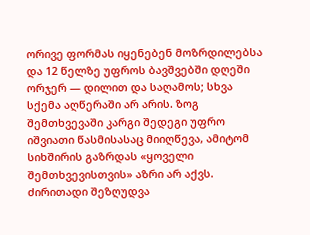ორივე ფორმას იყენებენ მოზრდილებსა და 12 წელზე უფროს ბავშვებში დღეში ორჯერ — დილით და საღამოს; სხვა სქემა აღწერაში არ არის. ზოგ შემთხვევაში კარგი შედეგი უფრო იშვიათი წასმისასაც მიიღწევა, ამიტომ სიხშირის გაზრდას «ყოველი შემთხვევისთვის» აზრი არ აქვს. ძირითადი შეზღუდვა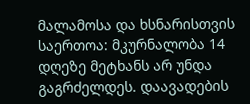მალამოსა და ხსნარისთვის საერთოა: მკურნალობა 14 დღეზე მეტხანს არ უნდა გაგრძელდეს. დაავადების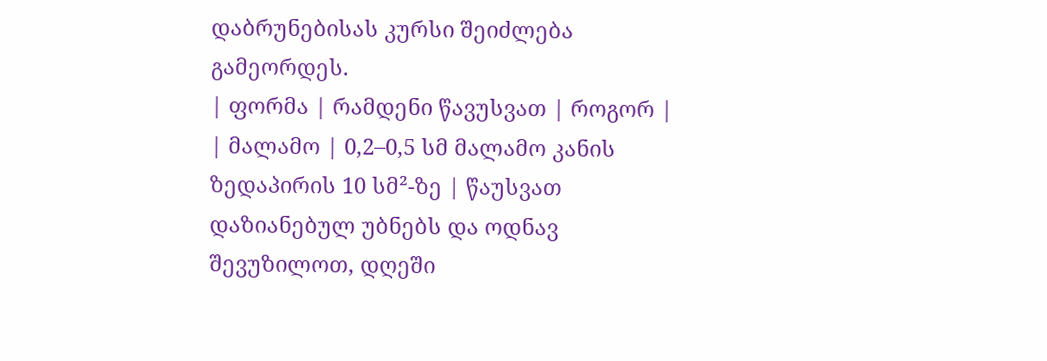დაბრუნებისას კურსი შეიძლება გამეორდეს.
| ფორმა | რამდენი წავუსვათ | როგორ |
| მალამო | 0,2–0,5 სმ მალამო კანის ზედაპირის 10 სმ²-ზე | წაუსვათ დაზიანებულ უბნებს და ოდნავ შევუზილოთ, დღეში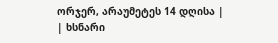ორჯერ, არაუმეტეს 14 დღისა |
| ხსნარი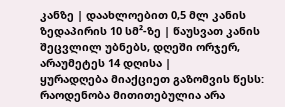კანზე | დაახლოებით 0,5 მლ კანის ზედაპირის 10 სმ²-ზე | წაუსვათ კანის შეცვლილ უბნებს, დღეში ორჯერ, არაუმეტეს 14 დღისა |
ყურადღება მიაქციეთ გაზომვის წესს: რაოდენობა მითითებულია არა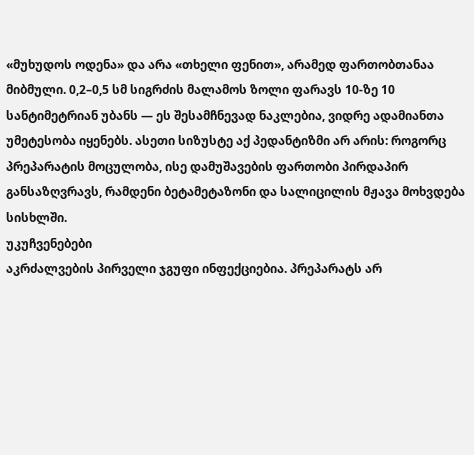«მუხუდოს ოდენა» და არა «თხელი ფენით», არამედ ფართობთანაა მიბმული. 0,2–0,5 სმ სიგრძის მალამოს ზოლი ფარავს 10-ზე 10 სანტიმეტრიან უბანს — ეს შესამჩნევად ნაკლებია, ვიდრე ადამიანთა უმეტესობა იყენებს. ასეთი სიზუსტე აქ პედანტიზმი არ არის: როგორც პრეპარატის მოცულობა, ისე დამუშავების ფართობი პირდაპირ განსაზღვრავს, რამდენი ბეტამეტაზონი და სალიცილის მჟავა მოხვდება სისხლში.
უკუჩვენებები
აკრძალვების პირველი ჯგუფი ინფექციებია. პრეპარატს არ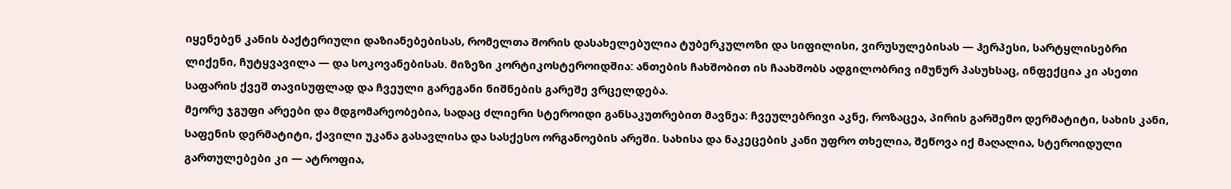იყენებენ კანის ბაქტერიული დაზიანებებისას, რომელთა შორის დასახელებულია ტუბერკულოზი და სიფილისი, ვირუსულებისას — ჰერპესი, სარტყლისებრი ლიქენი, ჩუტყვავილა — და სოკოვანებისას. მიზეზი კორტიკოსტეროიდშია: ანთების ჩახშობით ის ჩაახშობს ადგილობრივ იმუნურ პასუხსაც, ინფექცია კი ასეთი საფარის ქვეშ თავისუფლად და ჩვეული გარეგანი ნიშნების გარეშე ვრცელდება.
მეორე ჯგუფი არეები და მდგომარეობებია, სადაც ძლიერი სტეროიდი განსაკუთრებით მავნეა: ჩვეულებრივი აკნე, როზაცეა, პირის გარშემო დერმატიტი, სახის კანი, საფენის დერმატიტი, ქავილი უკანა გასავლისა და სასქესო ორგანოების არეში. სახისა და ნაკეცების კანი უფრო თხელია, შეწოვა იქ მაღალია, სტეროიდული გართულებები კი — ატროფია,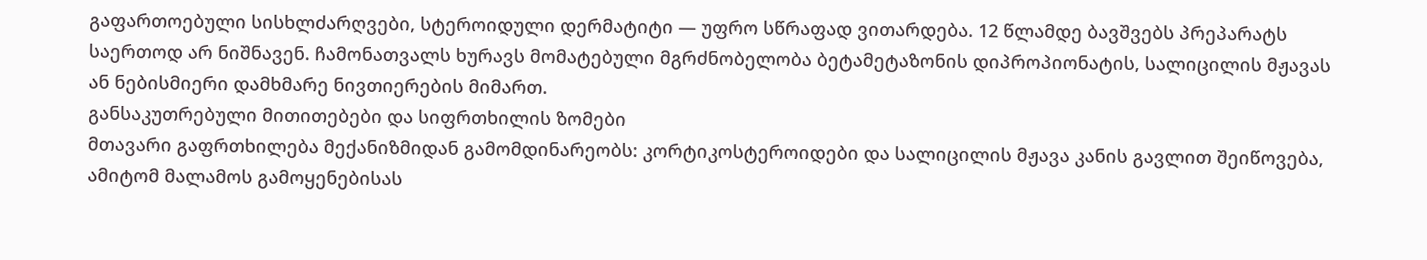გაფართოებული სისხლძარღვები, სტეროიდული დერმატიტი — უფრო სწრაფად ვითარდება. 12 წლამდე ბავშვებს პრეპარატს საერთოდ არ ნიშნავენ. ჩამონათვალს ხურავს მომატებული მგრძნობელობა ბეტამეტაზონის დიპროპიონატის, სალიცილის მჟავას ან ნებისმიერი დამხმარე ნივთიერების მიმართ.
განსაკუთრებული მითითებები და სიფრთხილის ზომები
მთავარი გაფრთხილება მექანიზმიდან გამომდინარეობს: კორტიკოსტეროიდები და სალიცილის მჟავა კანის გავლით შეიწოვება, ამიტომ მალამოს გამოყენებისას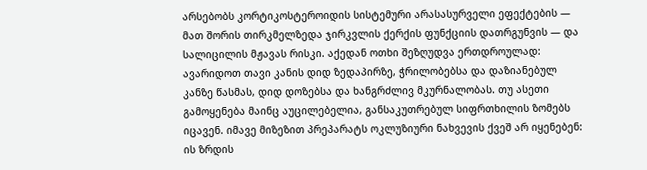არსებობს კორტიკოსტეროიდის სისტემური არასასურველი ეფექტების — მათ შორის თირკმელზედა ჯირკვლის ქერქის ფუნქციის დათრგუნვის — და სალიცილის მჟავას რისკი. აქედან ოთხი შეზღუდვა ერთდროულად: ავარიდოთ თავი კანის დიდ ზედაპირზე, ჭრილობებსა და დაზიანებულ კანზე წასმას, დიდ დოზებსა და ხანგრძლივ მკურნალობას. თუ ასეთი გამოყენება მაინც აუცილებელია, განსაკუთრებულ სიფრთხილის ზომებს იცავენ. იმავე მიზეზით პრეპარატს ოკლუზიური ნახვევის ქვეშ არ იყენებენ: ის ზრდის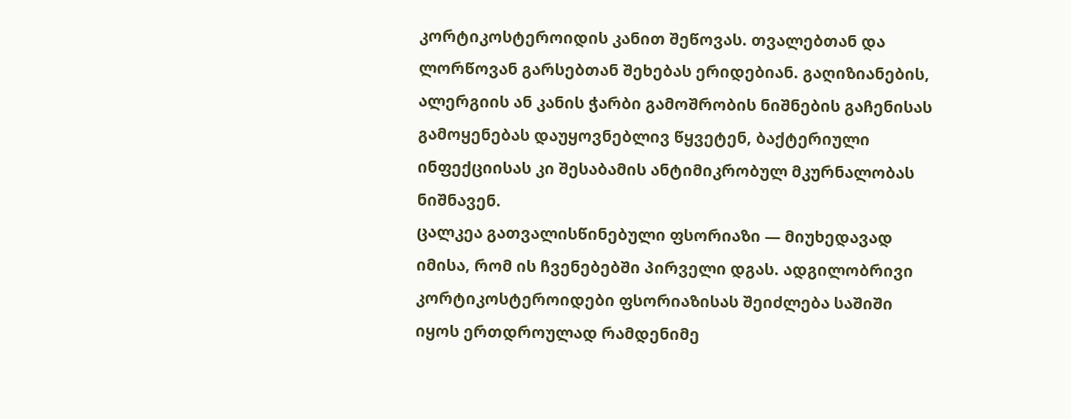კორტიკოსტეროიდის კანით შეწოვას. თვალებთან და ლორწოვან გარსებთან შეხებას ერიდებიან. გაღიზიანების, ალერგიის ან კანის ჭარბი გამოშრობის ნიშნების გაჩენისას გამოყენებას დაუყოვნებლივ წყვეტენ, ბაქტერიული ინფექციისას კი შესაბამის ანტიმიკრობულ მკურნალობას ნიშნავენ.
ცალკეა გათვალისწინებული ფსორიაზი — მიუხედავად იმისა, რომ ის ჩვენებებში პირველი დგას. ადგილობრივი კორტიკოსტეროიდები ფსორიაზისას შეიძლება საშიში იყოს ერთდროულად რამდენიმე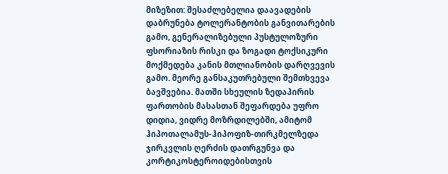მიზეზით: შესაძლებელია დაავადების დაბრუნება ტოლერანტობის განვითარების გამო, გენერალიზებული პუსტულოზური ფსორიაზის რისკი და ზოგადი ტოქსიკური მოქმედება კანის მთლიანობის დარღვევის გამო. მეორე განსაკუთრებული შემთხვევა ბავშვებია. მათში სხეულის ზედაპირის ფართობის მასასთან შეფარდება უფრო დიდია, ვიდრე მოზრდილებში, ამიტომ ჰიპოთალამუს-ჰიპოფიზ-თირკმელზედა ჯირკვლის ღერძის დათრგუნვა და კორტიკოსტეროიდებისთვის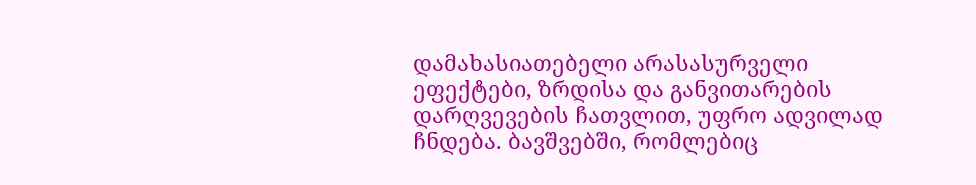დამახასიათებელი არასასურველი ეფექტები, ზრდისა და განვითარების დარღვევების ჩათვლით, უფრო ადვილად ჩნდება. ბავშვებში, რომლებიც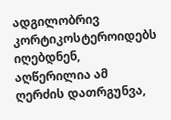ადგილობრივ კორტიკოსტეროიდებს იღებდნენ, აღწერილია ამ ღერძის დათრგუნვა,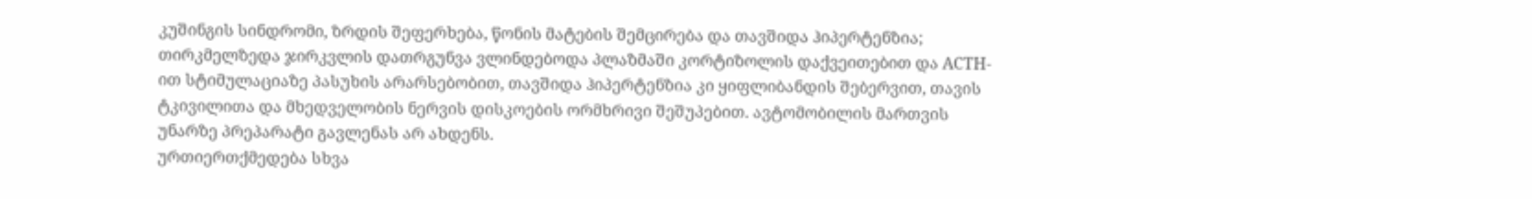კუშინგის სინდრომი, ზრდის შეფერხება, წონის მატების შემცირება და თავშიდა ჰიპერტენზია; თირკმელზედა ჯირკვლის დათრგუნვა ვლინდებოდა პლაზმაში კორტიზოლის დაქვეითებით და ACTH-ით სტიმულაციაზე პასუხის არარსებობით, თავშიდა ჰიპერტენზია კი ყიფლიბანდის შებერვით, თავის ტკივილითა და მხედველობის ნერვის დისკოების ორმხრივი შეშუპებით. ავტომობილის მართვის უნარზე პრეპარატი გავლენას არ ახდენს.
ურთიერთქმედება სხვა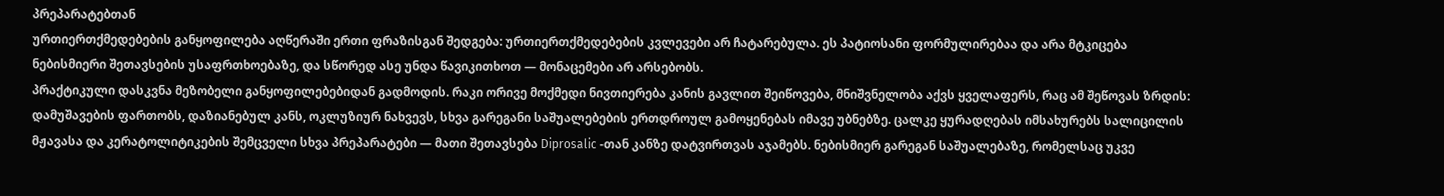პრეპარატებთან
ურთიერთქმედებების განყოფილება აღწერაში ერთი ფრაზისგან შედგება: ურთიერთქმედებების კვლევები არ ჩატარებულა. ეს პატიოსანი ფორმულირებაა და არა მტკიცება ნებისმიერი შეთავსების უსაფრთხოებაზე, და სწორედ ასე უნდა წავიკითხოთ — მონაცემები არ არსებობს.
პრაქტიკული დასკვნა მეზობელი განყოფილებებიდან გადმოდის. რაკი ორივე მოქმედი ნივთიერება კანის გავლით შეიწოვება, მნიშვნელობა აქვს ყველაფერს, რაც ამ შეწოვას ზრდის: დამუშავების ფართობს, დაზიანებულ კანს, ოკლუზიურ ნახვევს, სხვა გარეგანი საშუალებების ერთდროულ გამოყენებას იმავე უბნებზე. ცალკე ყურადღებას იმსახურებს სალიცილის მჟავასა და კერატოლიტიკების შემცველი სხვა პრეპარატები — მათი შეთავსება Diprosalic -თან კანზე დატვირთვას აჯამებს. ნებისმიერ გარეგან საშუალებაზე, რომელსაც უკვე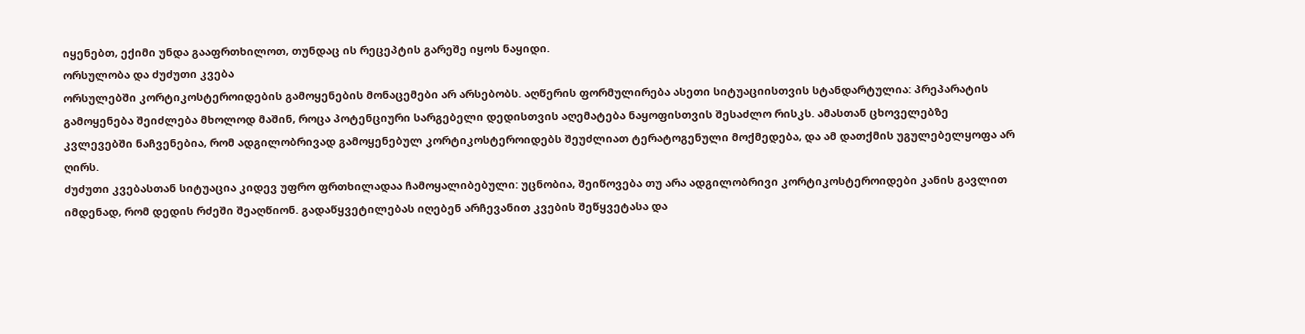იყენებთ, ექიმი უნდა გააფრთხილოთ, თუნდაც ის რეცეპტის გარეშე იყოს ნაყიდი.
ორსულობა და ძუძუთი კვება
ორსულებში კორტიკოსტეროიდების გამოყენების მონაცემები არ არსებობს. აღწერის ფორმულირება ასეთი სიტუაციისთვის სტანდარტულია: პრეპარატის გამოყენება შეიძლება მხოლოდ მაშინ, როცა პოტენციური სარგებელი დედისთვის აღემატება ნაყოფისთვის შესაძლო რისკს. ამასთან ცხოველებზე კვლევებში ნაჩვენებია, რომ ადგილობრივად გამოყენებულ კორტიკოსტეროიდებს შეუძლიათ ტერატოგენული მოქმედება, და ამ დათქმის უგულებელყოფა არ ღირს.
ძუძუთი კვებასთან სიტუაცია კიდევ უფრო ფრთხილადაა ჩამოყალიბებული: უცნობია, შეიწოვება თუ არა ადგილობრივი კორტიკოსტეროიდები კანის გავლით იმდენად, რომ დედის რძეში შეაღწიონ. გადაწყვეტილებას იღებენ არჩევანით კვების შეწყვეტასა და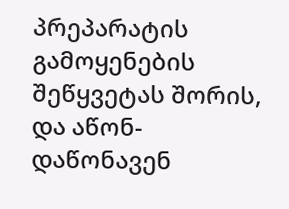პრეპარატის გამოყენების შეწყვეტას შორის, და აწონ-დაწონავენ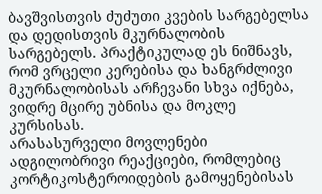ბავშვისთვის ძუძუთი კვების სარგებელსა და დედისთვის მკურნალობის სარგებელს. პრაქტიკულად ეს ნიშნავს, რომ ვრცელი კერებისა და ხანგრძლივი მკურნალობისას არჩევანი სხვა იქნება, ვიდრე მცირე უბნისა და მოკლე კურსისას.
არასასურველი მოვლენები
ადგილობრივი რეაქციები, რომლებიც კორტიკოსტეროიდების გამოყენებისას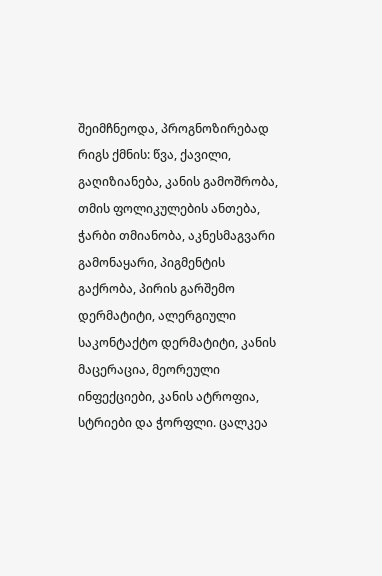შეიმჩნეოდა, პროგნოზირებად რიგს ქმნის: წვა, ქავილი, გაღიზიანება, კანის გამოშრობა, თმის ფოლიკულების ანთება, ჭარბი თმიანობა, აკნესმაგვარი გამონაყარი, პიგმენტის გაქრობა, პირის გარშემო დერმატიტი, ალერგიული საკონტაქტო დერმატიტი, კანის მაცერაცია, მეორეული ინფექციები, კანის ატროფია, სტრიები და ჭორფლი. ცალკეა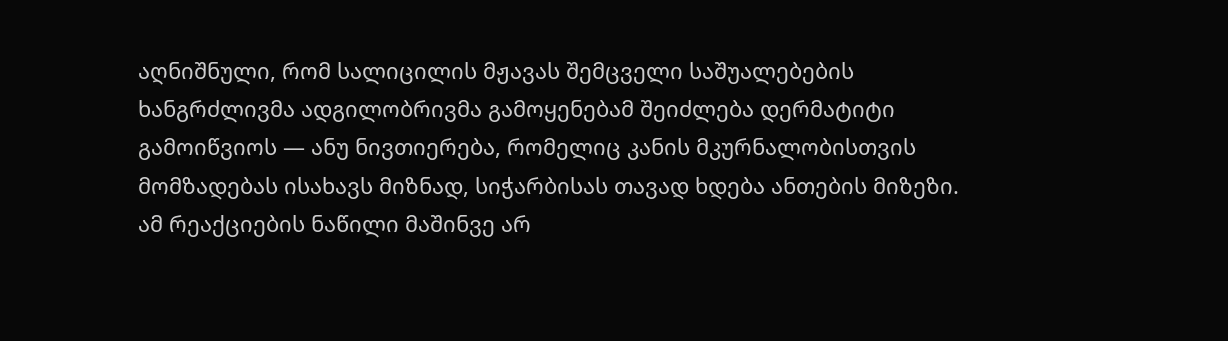აღნიშნული, რომ სალიცილის მჟავას შემცველი საშუალებების ხანგრძლივმა ადგილობრივმა გამოყენებამ შეიძლება დერმატიტი გამოიწვიოს — ანუ ნივთიერება, რომელიც კანის მკურნალობისთვის მომზადებას ისახავს მიზნად, სიჭარბისას თავად ხდება ანთების მიზეზი. ამ რეაქციების ნაწილი მაშინვე არ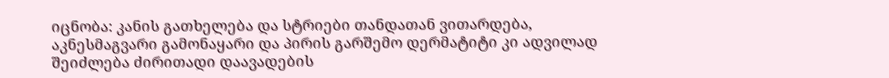იცნობა: კანის გათხელება და სტრიები თანდათან ვითარდება, აკნესმაგვარი გამონაყარი და პირის გარშემო დერმატიტი კი ადვილად შეიძლება ძირითადი დაავადების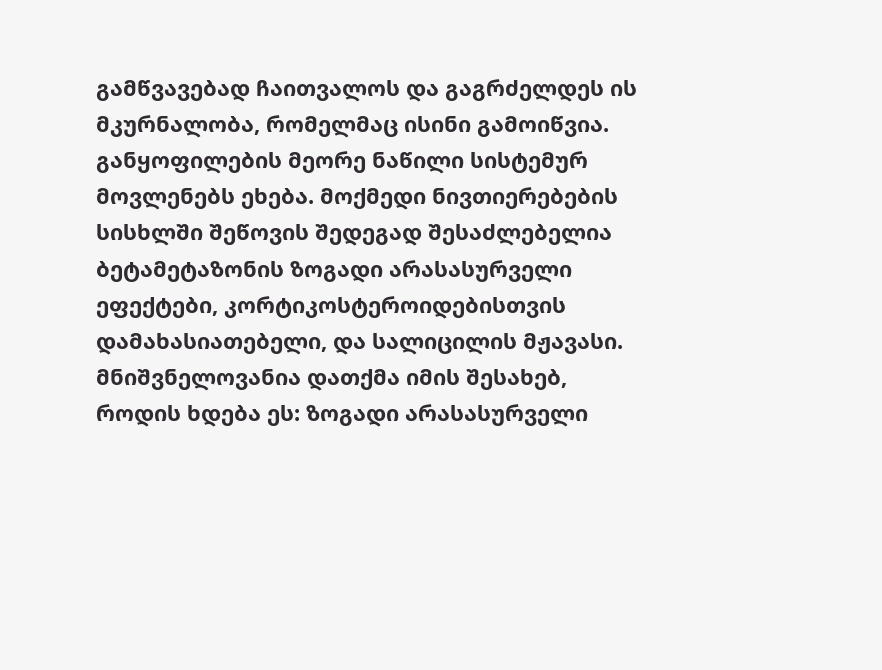გამწვავებად ჩაითვალოს და გაგრძელდეს ის მკურნალობა, რომელმაც ისინი გამოიწვია.
განყოფილების მეორე ნაწილი სისტემურ მოვლენებს ეხება. მოქმედი ნივთიერებების სისხლში შეწოვის შედეგად შესაძლებელია ბეტამეტაზონის ზოგადი არასასურველი ეფექტები, კორტიკოსტეროიდებისთვის დამახასიათებელი, და სალიცილის მჟავასი. მნიშვნელოვანია დათქმა იმის შესახებ, როდის ხდება ეს: ზოგადი არასასურველი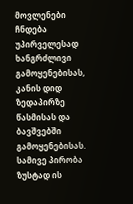მოვლენები ჩნდება უპირველესად ხანგრძლივი გამოყენებისას, კანის დიდ ზედაპირზე წასმისას და ბავშვებში გამოყენებისას. სამივე პირობა ზუსტად ის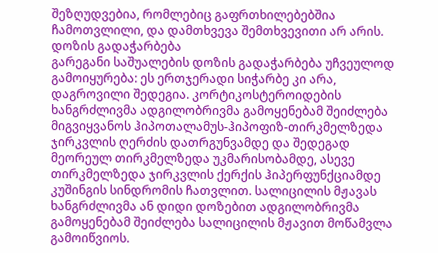შეზღუდვებია, რომლებიც გაფრთხილებებშია ჩამოთვლილი, და დამთხვევა შემთხვევითი არ არის.
დოზის გადაჭარბება
გარეგანი საშუალების დოზის გადაჭარბება უჩვეულოდ გამოიყურება: ეს ერთჯერადი სიჭარბე კი არა, დაგროვილი შედეგია. კორტიკოსტეროიდების ხანგრძლივმა ადგილობრივმა გამოყენებამ შეიძლება მიგვიყვანოს ჰიპოთალამუს-ჰიპოფიზ-თირკმელზედა ჯირკვლის ღერძის დათრგუნვამდე და შედეგად მეორეულ თირკმელზედა უკმარისობამდე, ასევე თირკმელზედა ჯირკვლის ქერქის ჰიპერფუნქციამდე კუშინგის სინდრომის ჩათვლით. სალიცილის მჟავას ხანგრძლივმა ან დიდი დოზებით ადგილობრივმა გამოყენებამ შეიძლება სალიცილის მჟავით მოწამვლა გამოიწვიოს.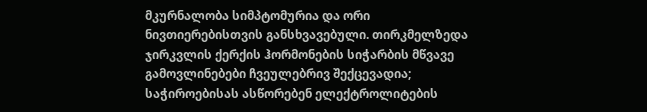მკურნალობა სიმპტომურია და ორი ნივთიერებისთვის განსხვავებული. თირკმელზედა ჯირკვლის ქერქის ჰორმონების სიჭარბის მწვავე გამოვლინებები ჩვეულებრივ შექცევადია; საჭიროებისას ასწორებენ ელექტროლიტების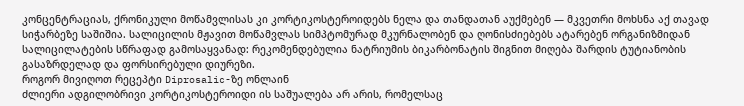კონცენტრაციას, ქრონიკული მოწამვლისას კი კორტიკოსტეროიდებს ნელა და თანდათან აუქმებენ — მკვეთრი მოხსნა აქ თავად სიჭარბეზე საშიშია. სალიცილის მჟავით მოწამვლას სიმპტომურად მკურნალობენ და ღონისძიებებს ატარებენ ორგანიზმიდან სალიცილატების სწრაფად გამოსაყვანად: რეკომენდებულია ნატრიუმის ბიკარბონატის შიგნით მიღება შარდის ტუტიანობის გასაზრდელად და ფორსირებული დიურეზი.
როგორ მივიღოთ რეცეპტი Diprosalic-ზე ონლაინ
ძლიერი ადგილობრივი კორტიკოსტეროიდი ის საშუალება არ არის, რომელსაც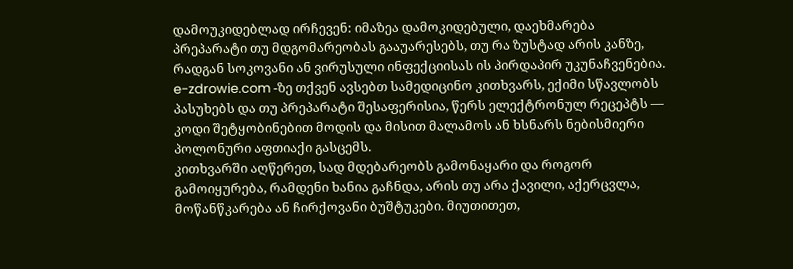დამოუკიდებლად ირჩევენ: იმაზეა დამოკიდებული, დაეხმარება პრეპარატი თუ მდგომარეობას გააუარესებს, თუ რა ზუსტად არის კანზე, რადგან სოკოვანი ან ვირუსული ინფექციისას ის პირდაპირ უკუნაჩვენებია. e-zdrowie.com -ზე თქვენ ავსებთ სამედიცინო კითხვარს, ექიმი სწავლობს პასუხებს და თუ პრეპარატი შესაფერისია, წერს ელექტრონულ რეცეპტს — კოდი შეტყობინებით მოდის და მისით მალამოს ან ხსნარს ნებისმიერი პოლონური აფთიაქი გასცემს.
კითხვარში აღწერეთ, სად მდებარეობს გამონაყარი და როგორ გამოიყურება, რამდენი ხანია გაჩნდა, არის თუ არა ქავილი, აქერცვლა, მოწანწკარება ან ჩირქოვანი ბუშტუკები. მიუთითეთ,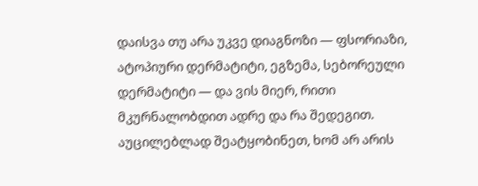დაისვა თუ არა უკვე დიაგნოზი — ფსორიაზი, ატოპიური დერმატიტი, ეგზემა, სებორეული დერმატიტი — და ვის მიერ, რითი მკურნალობდით ადრე და რა შედეგით. აუცილებლად შეატყობინეთ, ხომ არ არის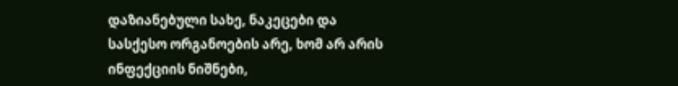დაზიანებული სახე, ნაკეცები და სასქესო ორგანოების არე, ხომ არ არის ინფექციის ნიშნები,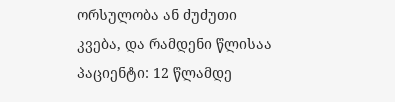ორსულობა ან ძუძუთი კვება, და რამდენი წლისაა პაციენტი: 12 წლამდე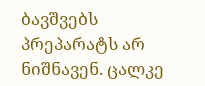ბავშვებს პრეპარატს არ ნიშნავენ. ცალკე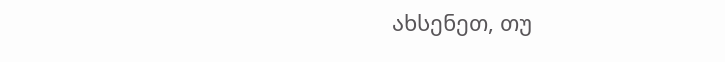ახსენეთ, თუ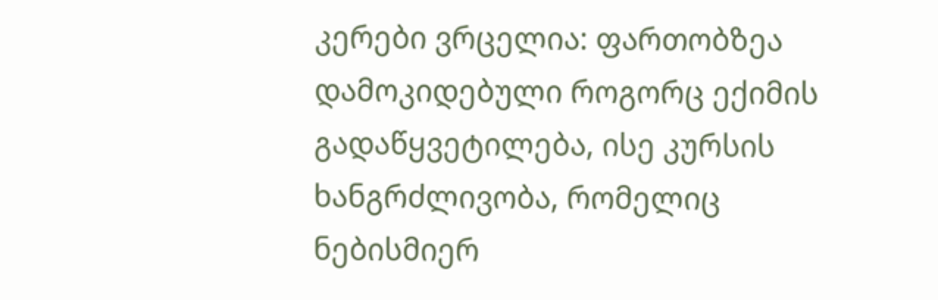კერები ვრცელია: ფართობზეა დამოკიდებული როგორც ექიმის გადაწყვეტილება, ისე კურსის ხანგრძლივობა, რომელიც ნებისმიერ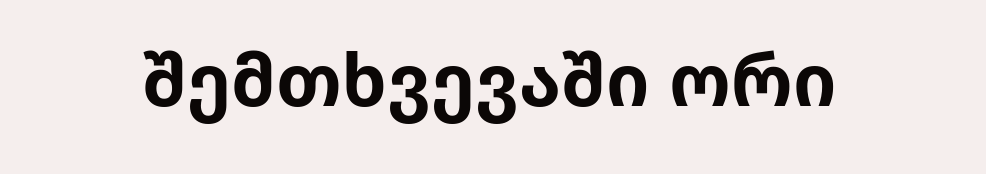შემთხვევაში ორი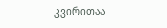კვირითაა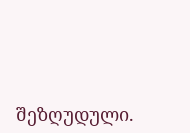შეზღუდული.